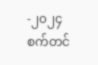-၂၀၂၄ စက်တင်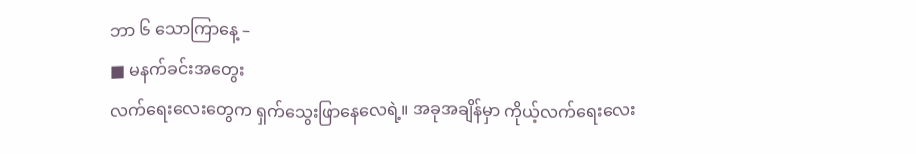ဘာ ၆ သောကြာနေ့ –
■ မနက်ခင်းအတွေး
လက်ရေးလေးတွေက ရှက်သွေးဖြာနေလေရဲ့။ အခုအချိန်မှာ ကိုယ့်လက်ရေးလေး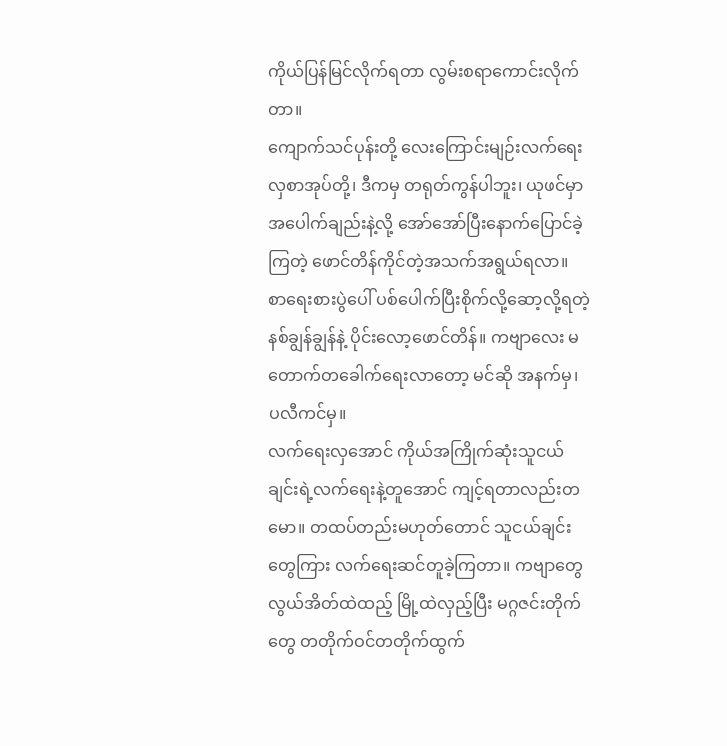ကိုယ်ပြန်မြင်လိုက်ရတာ လွမ်းစရာကောင်းလိုက်တာ။
ကျောက်သင်ပုန်းတို့ လေးကြောင်းမျဉ်းလက်ရေးလှစာအုပ်တို့၊ ဒီကမှ တရုတ်ကွန်ပါဘူး၊ ယုဖင်မှာ အပေါက်ချည်းနဲ့လို့ အော်အော်ပြီးနောက်ပြောင်ခဲ့ကြတဲ့ ဖောင်တိန်ကိုင်တဲ့အသက်အရွယ်ရလာ။ စာရေးစားပွဲပေါ် ပစ်ပေါက်ပြီးစိုက်လို့ဆော့လို့ရတဲ့ နစ်ချွန်ချွန်နဲ့ ပိုင်းလော့ဖောင်တိန်။ ကဗျာလေး မတောက်တခေါက်ရေးလာတော့ မင်ဆို အနက်မှ၊ ပလီကင်မှ။
လက်ရေးလှအောင် ကိုယ်အကြိုက်ဆုံးသူငယ်ချင်းရဲ့လက်ရေးနဲ့တူအောင် ကျင့်ရတာလည်းတမော။ တထပ်တည်းမဟုတ်တောင် သူငယ်ချင်းတွေကြား လက်ရေးဆင်တူခဲ့ကြတာ။ ကဗျာတွေ လွယ်အိတ်ထဲထည့် မြို့ထဲလှည့်ပြီး မဂ္ဂဇင်းတိုက်တွေ တတိုက်ဝင်တတိုက်ထွက်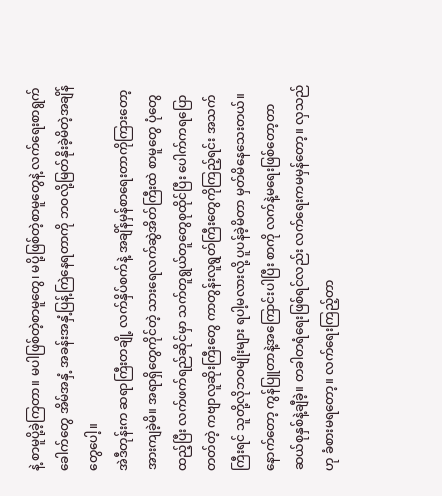နဲ့ စာမူပို့ခဲ့ကြတာ။ မပါဖြစ်တဲ့စာမူတွေ၊ မပို့ဖြစ်တဲ့စာမူတွေနဲ့ လက်ရေးစာရွက်ခေါက်တွေ အိမ်အနှံ့ အခန်းအနှံ့ပြန့်ကြဲနေရတာကို ဘဝလို့မြတ်နိုးခဲ့မိတဲ့အချိန်တွေပေါ့။
အဲဒီတုန်းက ဆရာကြီးတချို့ လက်နှိပ်စက်နဲ့ အချိန်မှန်စာရေးတာကိုကြားတော့ အားကျခဲ့မိ။ အရာရှိတွေကိုင်တဲ့ သားရေလက်ဆွဲအိတ်ကြီးထဲ စာမူတွေ ပုံတွေထည့်ပြီး လက်ဖက်ရည်ဆိုင်မှာ သက်တူရွယ်တူတွေစုထိုင်ပြီး ပေါက်ကရပြောတတ်တဲ့ ကဗျာလူဆိုးကြီးတွေ ကာတွန်းလူရွတ်ကြီးတွေကိုကြည့်ရင်း အသက်ကြီးရင် သူတို့လိုဘဝမျိုးများ ရပါ့မလားလို့ ပူပန်ခဲ့မိတာ မှတ်မိနေသေးတယ်။
နောက်တော့ ကွန်ပြူတာနဲ့အကြောင်းပါပြီး စာကို လက်နဲ့မရေးဖြစ်တော့တာ ဆယ်စုနှစ်နဲ့ချီခဲ့။ တခါတရံရေးဖြစ်ရင်လည်း လက်ရေးကမမှန်တော့။ လှသည်ဟု ခံစားမရတော့။ လက်ရေးကြည့်တာ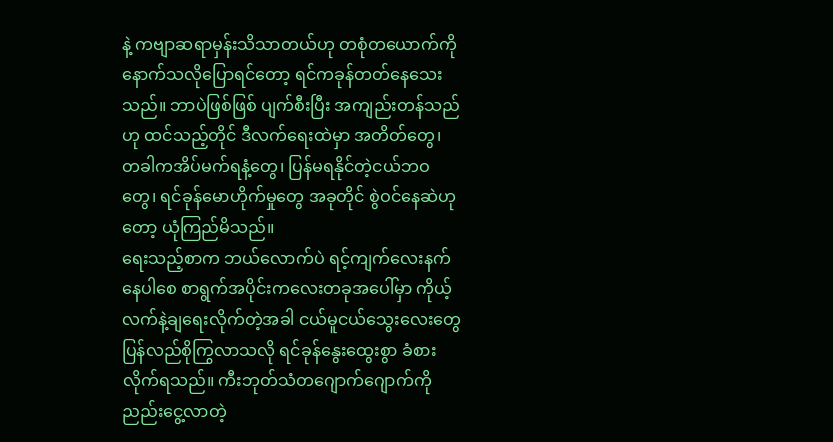နဲ့ ကဗျာဆရာမှန်းသိသာတယ်ဟု တစုံတယောက်ကို နောက်သလိုပြောရင်တော့ ရင်ကခုန်တတ်နေသေးသည်။ ဘာပဲဖြစ်ဖြစ် ပျက်စီးပြီး အကျည်းတန်သည်ဟု ထင်သည့်တိုင် ဒီလက်ရေးထဲမှာ အတိတ်တွေ၊ တခါကအိပ်မက်ရနံ့တွေ၊ ပြန်မရနိုင်တဲ့ငယ်ဘဝတွေ၊ ရင်ခုန်မောဟိုက်မှုတွေ အခုတိုင် စွဲဝင်နေဆဲဟုတော့ ယုံကြည်မိသည်။
ရေးသည့်စာက ဘယ်လောက်ပဲ ရင့်ကျက်လေးနက်နေပါစေ စာရွက်အပိုင်းကလေးတခုအပေါ်မှာ ကိုယ့်လက်နဲ့ချရေးလိုက်တဲ့အခါ ငယ်မူငယ်သွေးလေးတွေ ပြန်လည်စိုကြွလာသလို ရင်ခုန်နွေးထွေးစွာ ခံစားလိုက်ရသည်။ ကီးဘုတ်သံတဂျောက်ဂျောက်ကို ညည်းငွေ့လာတဲ့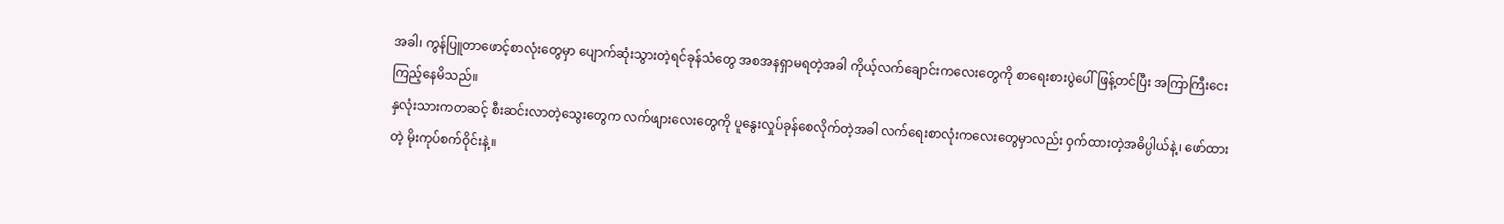အခါ၊ ကွန်ပြူတာဖောင့်စာလုံးတွေမှာ ပျောက်ဆုံးသွားတဲ့ရင်ခုန်သံတွေ အစအနရှာမရတဲ့အခါ ကိုယ့်လက်ချောင်းကလေးတွေကို စာရေးစားပွဲပေါ်ဖြန့်တင်ပြီး အကြာကြီးငေးကြည့်နေမိသည်။
နှလုံးသားကတဆင့် စီးဆင်းလာတဲ့သွေးတွေက လက်ဖျားလေးတွေကို ပူနွေးလှုပ်ခုန်စေလိုက်တဲ့အခါ လက်ရေးစာလုံးကလေးတွေမှာလည်း ဝှက်ထားတဲ့အဓိပ္ပါယ်နဲ့၊ ဖော်ထားတဲ့ မိုးကုပ်စက်ဝိုင်းနဲ့။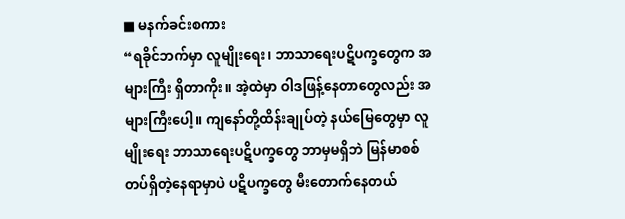■ မနက်ခင်းစကား
“ရခိုင်ဘက်မှာ လူမျိုးရေး၊ ဘာသာရေးပဋိပက္ခတွေက အများကြီး ရှိတာကိုး။ အဲ့ထဲမှာ ဝါဒဖြန့်နေတာတွေလည်း အများကြီးပေါ့။ ကျနော်တို့ထိန်းချုပ်တဲ့ နယ်မြေတွေမှာ လူမျိုးရေး ဘာသာရေးပဋိပက္ခတွေ ဘာမှမရှိဘဲ မြန်မာစစ်တပ်ရှိတဲ့နေရာမှာပဲ ပဋိပက္ခတွေ မီးတောက်နေတယ်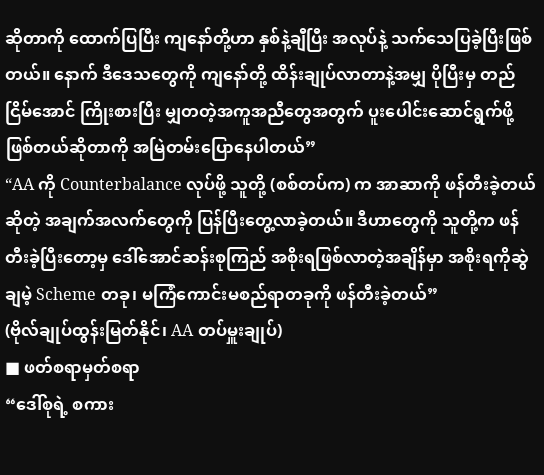ဆိုတာကို ထောက်ပြပြီး ကျနော်တို့ဟာ နှစ်နဲ့ချီပြီး အလုပ်နဲ့ သက်သေပြခဲ့ပြီးဖြစ်တယ်။ နောက် ဒီဒေသတွေကို ကျနော်တို့ ထိန်းချုပ်လာတာနဲ့အမျှ ပိုပြီးမှ တည်ငြိမ်အောင် ကြိုးစားပြီး မျှတတဲ့အကူအညီတွေအတွက် ပူးပေါင်းဆောင်ရွက်ဖို့ ဖြစ်တယ်ဆိုတာကို အမြဲတမ်းပြောနေပါတယ်”
“AA ကို Counterbalance လုပ်ဖို့ သူတို့ (စစ်တပ်က) က အာဆာကို ဖန်တီးခဲ့တယ်ဆိုတဲ့ အချက်အလက်တွေကို ပြန်ပြီးတွေ့လာခဲ့တယ်။ ဒီဟာတွေကို သူတို့က ဖန်တီးခဲ့ပြီးတော့မှ ဒေါ်အောင်ဆန်းစုကြည် အစိုးရဖြစ်လာတဲ့အချိန်မှာ အစိုးရကိုဆွဲချမဲ့ Scheme တခု၊ မကြံကောင်းမစည်ရာတခုကို ဖန်တီးခဲ့တယ်”
(ဗိုလ်ချုပ်ထွန်းမြတ်နိုင်၊ AA တပ်မှူးချုပ်)
■ ဖတ်စရာမှတ်စရာ
“ဒေါ်စုရဲ့ စကား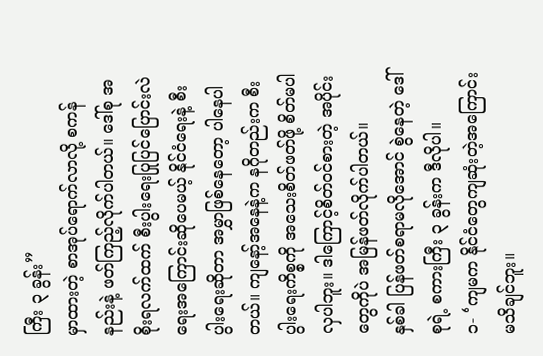ကြီး ၃ ခွန်း”
မှာထားတဲ့ စာအုပ်ရောက်လာလို့ စကန်နည်းနဲ့ ဖတ်ကြည့်လိုက်ပါတယ်။ ဒေါ်စု အစိုးရလက်ထက် စီးပွါးရေးပြုပြင်ပြောင်းလဲရေးအကြောင်းဆိုပေမယ့် နိုင်ငံရေးနဲ့ စီးပွါးရေးဆိုတာ အမွှာဖြစ်နေတော့ ပါနေပါတယ်။ ကျနော့်အနေနဲ့က နဂိုတည်းက စီးပွါးရေးကိစ္စကို အသေးစိတ်ဖတ်ဖို့ စိတ်မပါလှပါဘူး။ ဒါကြောင့်စိတ်ဝင်စားတဲ့ အပိုင်းတွေကိုပဲ အမြန်ဖတ်လိုက်ပါတယ်။
နှစ်ခါ ပြန်ဖတ်စရာမလိုအောင် စွဲနေတဲ့ ဒေါ်စုရဲ့ စကားကြီး ၃ ခွန်းက ဒီလိုပါ။
၁- ‘ကျမက နိုင်ငံတွေကျဆုံးတဲ့အကြောင်း မသိချင်ဘူး။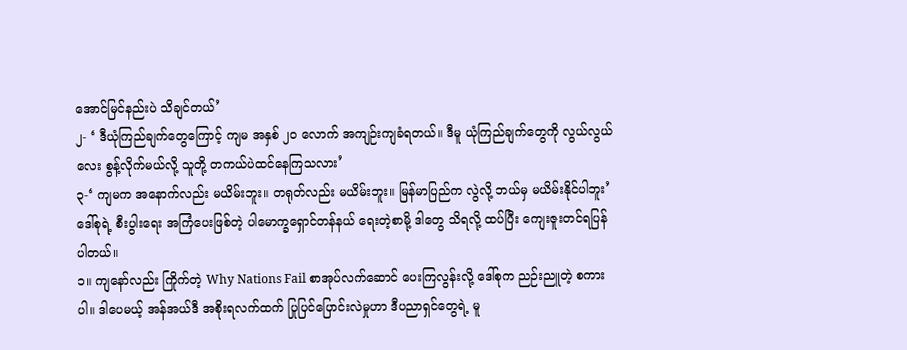အောင်မြင်နည်းပဲ သိချင်တယ်’
၂- ‘ ဒီယုံကြည်ချက်တွေကြောင့် ကျမ အနှစ် ၂၀ လောက် အကျဉ်းကျခံရတယ်။ ဒီမူ ယုံကြည်ချက်တွေကို လွယ်လွယ်လေး စွန့်လိုက်မယ်လို့ သူတို့ တကယ်ပဲထင်နေကြသလား’
၃-‘ ကျမက အနောက်လည်း မယိမ်းဘူး။ တရုတ်လည်း မယိမ်းဘူး။ မြန်မာပြည်က လွဲလို့ ဘယ်မှ မယိမ်းနိုင်ပါဘူး’
ဒေါ်စုရဲ့ စီးပွါးရေး အကြံပေးဖြစ်တဲ့ ပါမောက္ခရှောင်တန်နယ် ရေးတဲ့စာမို့ ဒါတွေ သိရလို့ ထပ်ပြီး ကျေးဇူးတင်ရပြန်ပါတယ်။
၁။ ကျနော်လည်း ကြိုက်တဲ့ Why Nations Fail စာအုပ်လက်ဆောင် ပေးကြလွန်းလို့ ဒေါ်စုက ညဉ်းညူတဲ့ စကားပါ။ ဒါပေမယ့် အန်အယ်ဒီ အစိုးရလက်ထက် ပြုပြင်ပြောင်းလဲမှုဟာ ဒီပညာရှင်တွေရဲ့ မူ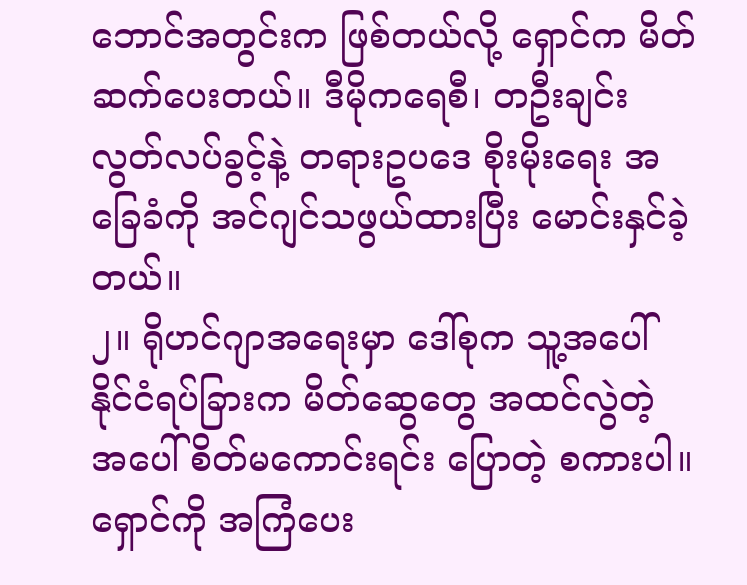ဘောင်အတွင်းက ဖြစ်တယ်လို့ ရှောင်က မိတ်ဆက်ပေးတယ်။ ဒီမိုကရေစီ၊ တဦးချင်း လွတ်လပ်ခွင့်နဲ့ တရားဥပဒေ စိုးမိုးရေး အခြေခံကို အင်ဂျင်သဖွယ်ထားပြီး မောင်းနှင်ခဲ့တယ်။
၂။ ရိုဟင်ဂျာအရေးမှာ ဒေါ်စုက သူ့အပေါ် နိုင်ငံရပ်ခြားက မိတ်ဆွေတွေ အထင်လွဲတဲ့ အပေါ် စိတ်မကောင်းရင်း ပြောတဲ့ စကားပါ။ ရှောင်ကို အကြံပေး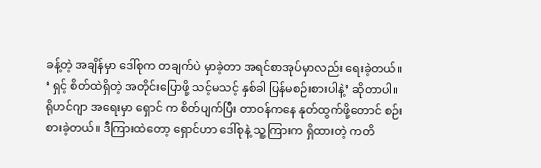ခန့်တဲ့ အချိန်မှာ ဒေါ်စုက တချက်ပဲ မှာခဲ့တာ အရင်စာအုပ်မှာလည်း ရေးခဲ့တယ်။ ‘ ရှင့် စိတ်ထဲရှိတဲ့ အတိုင်းပြောဖို့ သင့်မသင့် နှစ်ခါ ပြန်မစဉ်းစားပါနဲ့’ ဆိုတာပါ။ ရိုဟင်ဂျာ အရေးမှာ ရှောင် က စိတ်ပျက်ပြီး တာဝန်ကနေ နုတ်ထွက်ဖို့တောင် စဉ်းစားခဲ့တယ်။ ဒီကြားထဲတော့ ရှောင်ဟာ ဒေါ်စုနဲ့ သူ့ကြားက ရှိထားတဲ့ ကတိ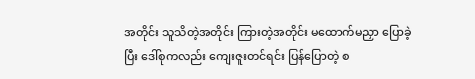အတိုင်း သူသိတဲ့အတိုင်း ကြားတဲ့အတိုင်း မထောက်မညှာ ပြောခဲ့ပြီး ဒေါ်စုကလည်း ကျေးဇူးတင်ရင်း ပြန်ပြောတဲ့ စ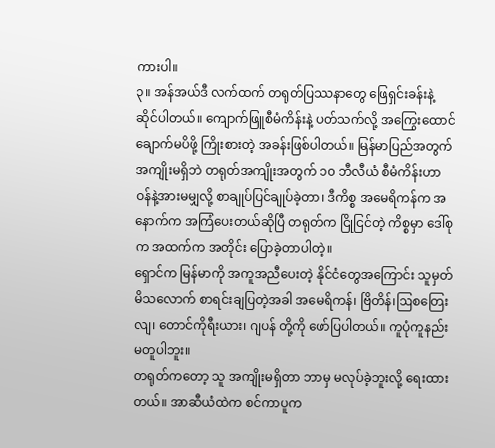ကားပါ။
၃။ အန်အယ်ဒီ လက်ထက် တရုတ်ပြဿနာတွေ ဖြေရှင်းခန်းနဲ့ ဆိုင်ပါတယ်။ ကျောက်ဖြူစီမံကိန်းနဲ့ ပတ်သက်လို့ အကြွေးထောင်ချောက်မပိဖို့ ကြိုးစားတဲ့ အခန်းဖြစ်ပါတယ်။ မြန်မာပြည်အတွက် အကျိုးမရှိဘဲ တရုတ်အကျိုးအတွက် ၁၀ ဘီလီယံ စီမံကိန်းဟာ ဝန်နဲ့အားမမျှလို့ စာချုပ်ပြင်ချုပ်ခဲ့တာ၊ ဒီကိစ္စ အမေရိကန်က အနောက်က အကြံပေးတယ်ဆိုပြီ တရုတ်က ငြိုငြင်တဲ့ ကိစ္စမှာ ဒေါ်စုက အထက်က အတိုင်း ပြောခဲ့တာပါတဲ့။
ရှောင်က မြန်မာကို အကူအညီပေးတဲ့ နိုင်ငံတွေအကြောင်း သူမှတ်မိသလောက် စာရင်းချပြတဲ့အခါ အမေရိကန်၊ ဗြိတိန်၊ဩစတြေးလျ၊ တောင်ကိုရီးယား၊ ဂျပန် တို့ကို ဖော်ပြပါတယ်။ ကူပုံကူနည်း မတူပါဘူး။
တရုတ်ကတော့ သူ အကျိုးမရှိတာ ဘာမှ မလုပ်ခဲ့ဘူးလို့ ရေးထားတယ်။ အာဆီယံထဲက စင်ကာပူက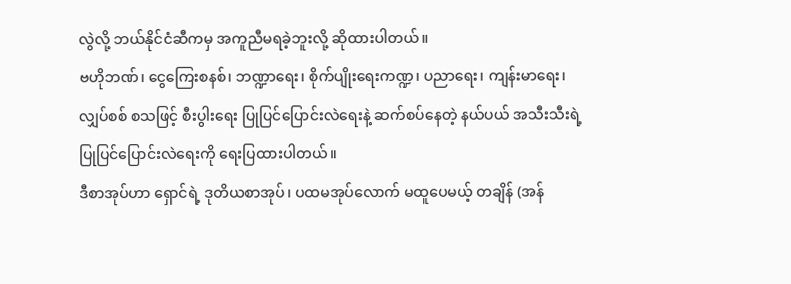လွဲလို့ ဘယ်နိုင်ငံဆီကမှ အကူညီမရခဲ့ဘူးလို့ ဆိုထားပါတယ်။
ဗဟိုဘဏ်၊ ငွေကြေးစနစ်၊ ဘဏ္ဍာရေး၊ စိုက်ပျိုးရေးကဏ္ဍ၊ ပညာရေး၊ ကျန်းမာရေး၊ လျှပ်စစ် စသဖြင့် စီးပွါးရေး ပြုပြင်ပြောင်းလဲရေးနဲ့ ဆက်စပ်နေတဲ့ နယ်ပယ် အသီးသီးရဲ့ ပြုပြင်ပြောင်းလဲရေးကို ရေးပြထားပါတယ်။
ဒီစာအုပ်ဟာ ရှောင်ရဲ့ ဒုတိယစာအုပ်၊ ပထမအုပ်လောက် မထူပေမယ့် တချိန် (အန်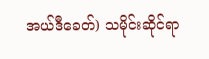အယ်ဒီခေတ်) သမိုင်းဆိုင်ရာ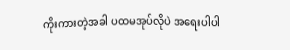ကိုးကားတဲ့အခါ ပထမအုပ်လိုပဲ အရေးပါပါ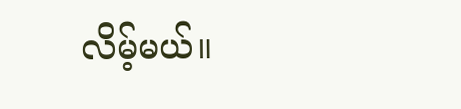လိမ့်မယ်။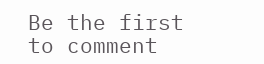Be the first to comment